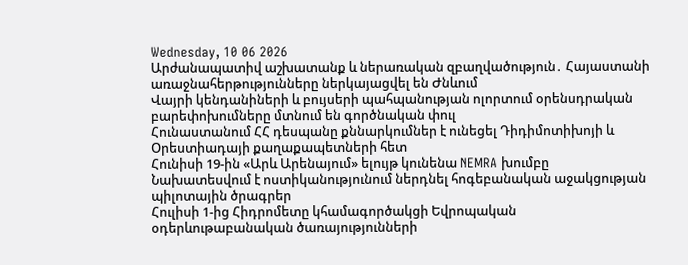Wednesday, 10 06 2026
Արժանապատիվ աշխատանք և ներառական զբաղվածություն․ Հայաստանի առաջնահերթությունները ներկայացվել են Ժնևում
Վայրի կենդանիների և բույսերի պահպանության ոլորտում օրենսդրական բարեփոխումները մտնում են գործնական փուլ
Հունաստանում ՀՀ դեսպանը քննարկումներ է ունեցել Դիդիմոտիխոյի և Օրեստիադայի քաղաքապետների հետ
Հունիսի 19-ին «Արև Արենայում» ելույթ կունենա NEMRA խումբը
Նախատեսվում է ոստիկանությունում ներդնել հոգեբանական աջակցության պիլոտային ծրագրեր
Հուլիսի 1-ից Հիդրոմետը կհամագործակցի Եվրոպական օդերևութաբանական ծառայությունների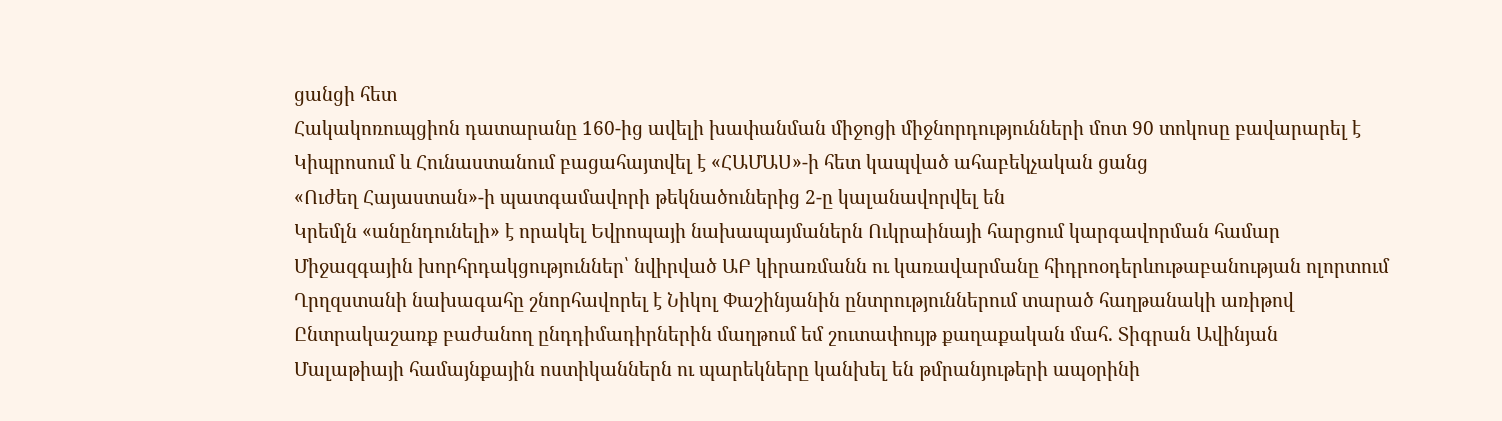ցանցի հետ
Հակակոռուպցիոն դատարանը 160-ից ավելի խափանման միջոցի միջնորդությունների մոտ 90 տոկոսը բավարարել է
Կիպրոսում և Հունաստանում բացահայտվել է «ՀԱՄԱՍ»-ի հետ կապված ահաբեկչական ցանց
«Ուժեղ Հայաստան»-ի պատգամավորի թեկնածուներից 2-ը կալանավորվել են
Կրեմլն «անընդունելի» է որակել Եվրոպայի նախապայմաներն Ուկրաինայի հարցում կարգավորման համար
Միջազգային խորհրդակցություններ՝ նվիրված ԱԲ կիրառմանն ու կառավարմանը հիդրոօդերևութաբանության ոլորտում
Ղրղզստանի նախագահը շնորհավորել է Նիկոլ Փաշինյանին ընտրություններում տարած հաղթանակի առիթով
Ընտրակաշառք բաժանող ընդդիմադիրներին մաղթում եմ շուտափույթ քաղաքական մահ. Տիգրան Ավինյան
Մալաթիայի համայնքային ոստիկաններն ու պարեկները կանխել են թմրանյութերի ապօրինի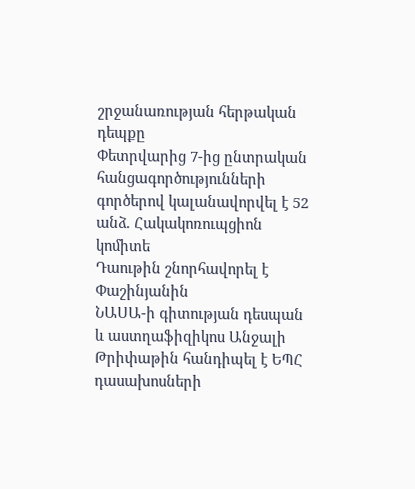շրջանառության հերթական դեպքը
Փետրվարից 7-ից ընտրական հանցագործությունների գործերով կալանավորվել է 52 անձ. Հակակոռուպցիոն կոմիտե
Դաութին շնորհավորել է Փաշինյանին
ՆԱՍԱ-ի գիտության դեսպան և աստղաֆիզիկոս Անջալի Թրիփաթին հանդիպել է ԵՊՀ դասախոսների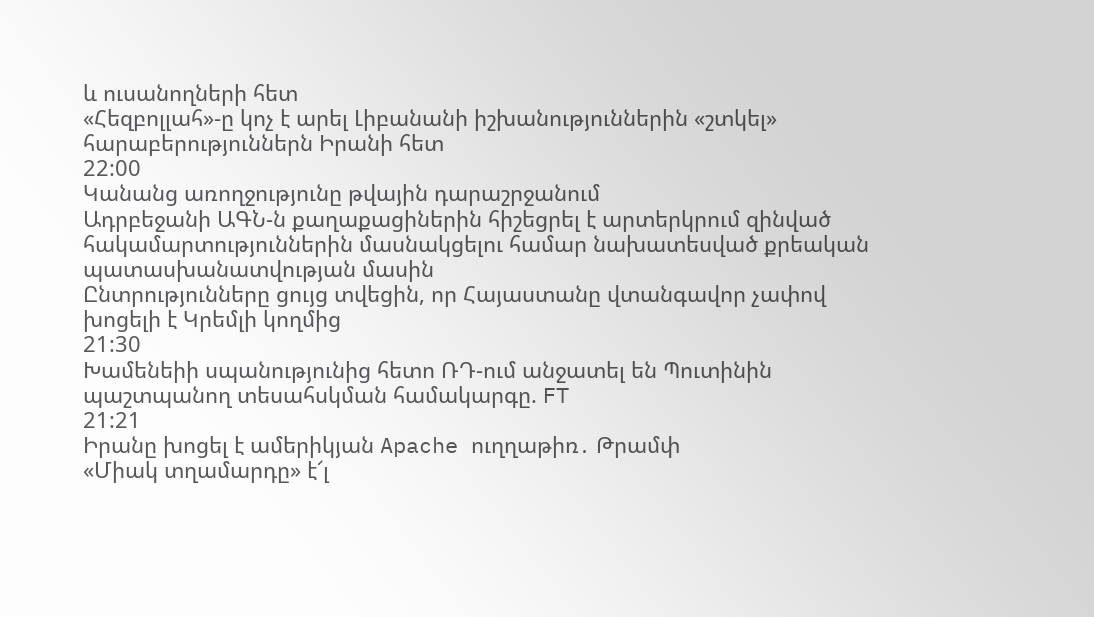և ուսանողների հետ
«Հեզբոլլահ»-ը կոչ է արել Լիբանանի իշխանություններին «շտկել» հարաբերություններն Իրանի հետ
22:00
Կանանց առողջությունը թվային դարաշրջանում
Ադրբեջանի ԱԳՆ-ն քաղաքացիներին հիշեցրել է արտերկրում զինված հակամարտություններին մասնակցելու համար նախատեսված քրեական պատասխանատվության մասին
Ընտրությունները ցույց տվեցին, որ Հայաստանը վտանգավոր չափով խոցելի է Կրեմլի կողմից
21:30
Խամենեիի սպանությունից հետո ՌԴ-ում անջատել են Պուտինին պաշտպանող տեսահսկման համակարգը. FT
21:21
Իրանը խոցել է ամերիկյան Apache ուղղաթիռ․ Թրամփ
«Միակ տղամարդը» է՜լ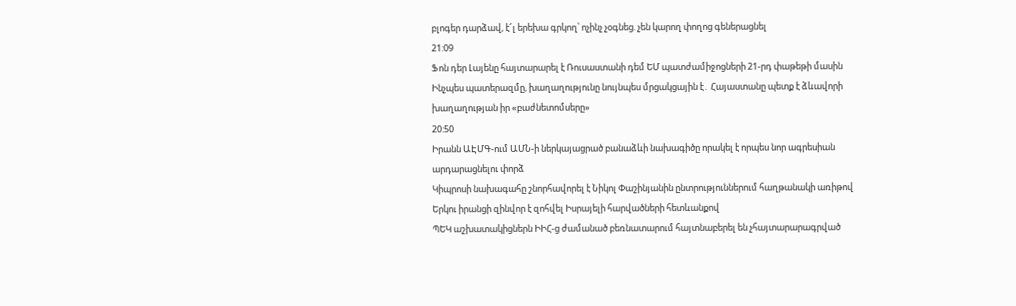բլոգեր դարձավ, է՜լ երեխա գրկող՝ ոչինչ չօգնեց. չեն կարող փողոց գեներացնել
21:09
Ֆոն դեր Լայենը հայտարարել է Ռուսաստանի դեմ ԵՄ պատժամիջոցների 21-րդ փաթեթի մասին
Ինչպես պատերազմը, խաղաղությունը նույնպես մրցակցային է․ Հայաստանը պետք է ձևավորի խաղաղության իր «բաժնետոմսերը»
20:50
Իրանն ԱԷՄԳ-ում ԱՄՆ-ի ներկայացրած բանաձևի նախագիծը որակել է որպես նոր ագրեսիան արդարացնելու փորձ
Կիպրոսի նախագահը շնորհավորել է Նիկոլ Փաշինյանին ընտրություններում հաղթանակի առիթով
Երկու իրանցի զինվոր է զոհվել Իսրայելի հարվածների հետևանքով
ՊԵԿ աշխատակիցներն ԻԻՀ-ց ժամանած բեռնատարում հայտնաբերել են չհայտարարագրված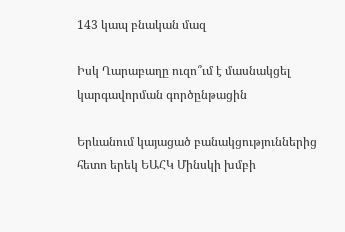143 կապ բնական մազ

Իսկ Ղարաբաղը ուզո՞ւմ է մասնակցել կարգավորման գործընթացին

Երևանում կայացած բանակցություններից հետո երեկ ԵԱՀԿ Մինսկի խմբի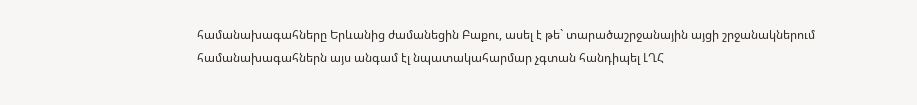համանախագահները Երևանից ժամանեցին Բաքու, ասել է թե` տարածաշրջանային այցի շրջանակներում համանախագահներն այս անգամ էլ նպատակահարմար չգտան հանդիպել ԼՂՀ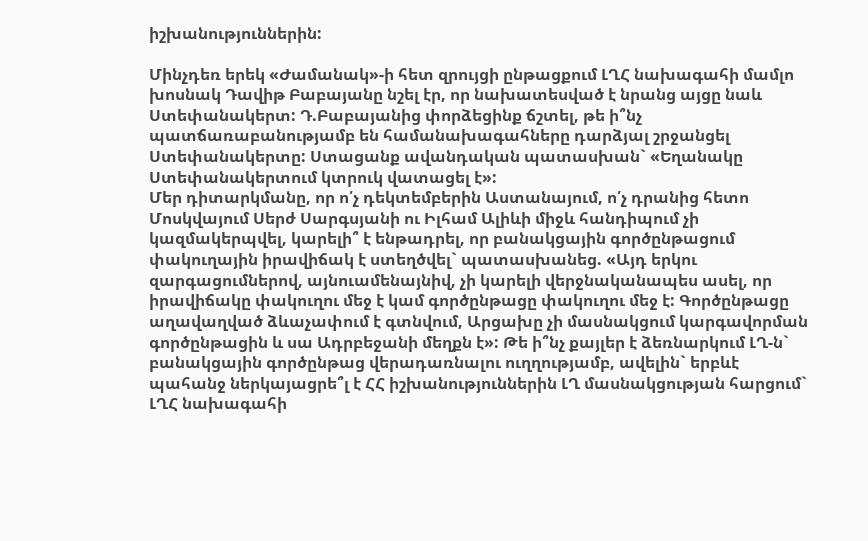իշխանություններին:

Մինչդեռ երեկ «Ժամանակ»-ի հետ զրույցի ընթացքում ԼՂՀ նախագահի մամլո խոսնակ Դավիթ Բաբայանը նշել էր, որ նախատեսված է նրանց այցը նաև Ստեփանակերտ: Դ.Բաբայանից փորձեցինք ճշտել, թե ի՞նչ պատճառաբանությամբ են համանախագահները դարձյալ շրջանցել Ստեփանակերտը: Ստացանք ավանդական պատասխան` «Եղանակը Ստեփանակերտում կտրուկ վատացել է»:
Մեր դիտարկմանը, որ ո՛չ դեկտեմբերին Աստանայում, ո՛չ դրանից հետո Մոսկվայում Սերժ Սարգսյանի ու Իլհամ Ալիևի միջև հանդիպում չի կազմակերպվել, կարելի՞ է ենթադրել, որ բանակցային գործընթացում փակուղային իրավիճակ է ստեղծվել` պատասխանեց. «Այդ երկու զարգացումներով, այնուամենայնիվ, չի կարելի վերջնականապես ասել, որ իրավիճակը փակուղու մեջ է կամ գործընթացը փակուղու մեջ է: Գործընթացը աղավաղված ձևաչափում է գտնվում, Արցախը չի մասնակցում կարգավորման գործընթացին և սա Ադրբեջանի մեղքն է»: Թե ի՞նչ քայլեր է ձեռնարկում ԼՂ-ն` բանակցային գործընթաց վերադառնալու ուղղությամբ, ավելին` երբևէ պահանջ ներկայացրե՞լ է ՀՀ իշխանություններին ԼՂ մասնակցության հարցում` ԼՂՀ նախագահի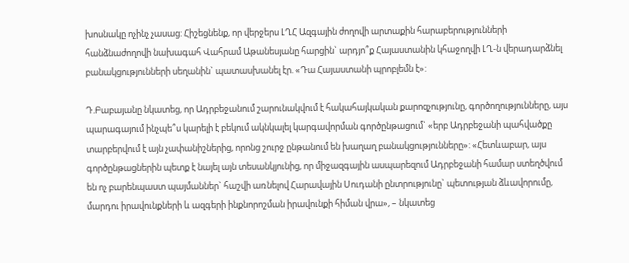խոսնակը ոչինչ չասաց: Հիշեցնենք, որ վերջերս ԼՂՀ Ազգային ժողովի արտաքին հարաբերությունների հանձնաժողովի նախագահ Վահրամ Աթանեսյանը հարցին` արդյո՞ք Հայաստանին կհաջողվի ԼՂ-ն վերադարձնել բանակցությունների սեղանին` պատասխանել էր. «Դա Հայաստանի պրոբլեմն է»:

Դ.Բաբայանը նկատեց, որ Ադրբեջանում շարունակվում է հակահայկական քարոզչությունը, գործողությունները, այս պարագայում ինչպե՞ս կարելի է բեկում ակնկալել կարգավորման գործընթացում` «երբ Ադրբեջանի պահվածքը տարբերվում է այն չափանիշներից, որոնց շուրջ ընթանում են խաղաղ բանակցությունները»: «Հետևաբար, այս գործընթացներին պետք է նայել այն տեսանկյունից, որ միջազգային ասպարեզում Ադրբեջանի համար ստեղծվում են ոչ բարենպաստ պայմաններ` հաշվի առնելով Հարավային Սուդանի ընտրությունը` պետության ձևավորումը, մարդու իրավունքների և ազգերի ինքնորոշման իրավունքի հիման վրա», – նկատեց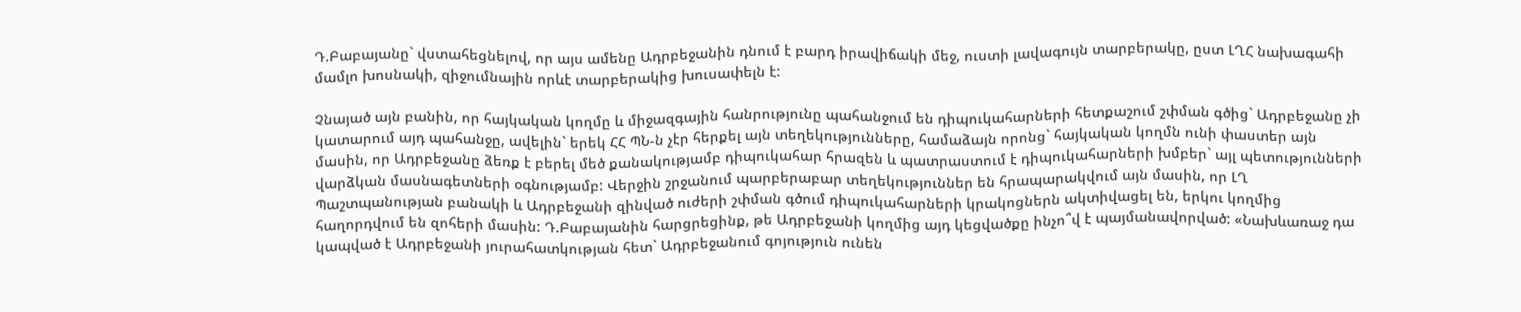Դ.Բաբայանը` վստահեցնելով, որ այս ամենը Ադրբեջանին դնում է բարդ իրավիճակի մեջ, ուստի լավագույն տարբերակը, ըստ ԼՂՀ նախագահի մամլո խոսնակի, զիջումնային որևէ տարբերակից խուսափելն է:

Չնայած այն բանին, որ հայկական կողմը և միջազգային հանրությունը պահանջում են դիպուկահարների հետքաշում շփման գծից` Ադրբեջանը չի կատարում այդ պահանջը, ավելին` երեկ ՀՀ ՊՆ-ն չէր հերքել այն տեղեկությունները, համաձայն որոնց` հայկական կողմն ունի փաստեր այն մասին, որ Ադրբեջանը ձեռք է բերել մեծ քանակությամբ դիպուկահար հրազեն և պատրաստում է դիպուկահարների խմբեր` այլ պետությունների վարձկան մասնագետների օգնությամբ: Վերջին շրջանում պարբերաբար տեղեկություններ են հրապարակվում այն մասին, որ ԼՂ Պաշտպանության բանակի և Ադրբեջանի զինված ուժերի շփման գծում դիպուկահարների կրակոցներն ակտիվացել են, երկու կողմից հաղորդվում են զոհերի մասին: Դ.Բաբայանին հարցրեցինք, թե Ադրբեջանի կողմից այդ կեցվածքը ինչո՞վ է պայմանավորված: «Նախևառաջ դա կապված է Ադրբեջանի յուրահատկության հետ` Ադրբեջանում գոյություն ունեն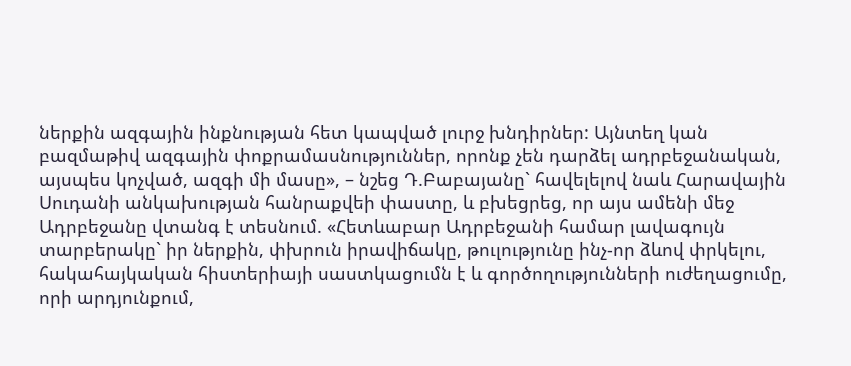ներքին ազգային ինքնության հետ կապված լուրջ խնդիրներ: Այնտեղ կան բազմաթիվ ազգային փոքրամասնություններ, որոնք չեն դարձել ադրբեջանական, այսպես կոչված, ազգի մի մասը», – նշեց Դ.Բաբայանը` հավելելով նաև Հարավային Սուդանի անկախության հանրաքվեի փաստը, և բխեցրեց, որ այս ամենի մեջ Ադրբեջանը վտանգ է տեսնում. «Հետևաբար Ադրբեջանի համար լավագույն տարբերակը` իր ներքին, փխրուն իրավիճակը, թուլությունը ինչ-որ ձևով փրկելու, հակահայկական հիստերիայի սաստկացումն է և գործողությունների ուժեղացումը, որի արդյունքում,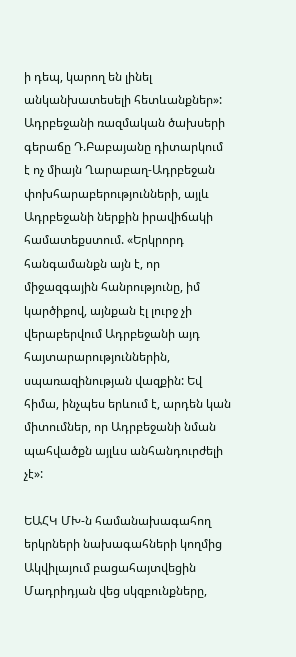ի դեպ, կարող են լինել անկանխատեսելի հետևանքներ»: Ադրբեջանի ռազմական ծախսերի գերաճը Դ.Բաբայանը դիտարկում է ոչ միայն Ղարաբաղ-Ադրբեջան փոխհարաբերությունների, այլև Ադրբեջանի ներքին իրավիճակի համատեքստում. «Երկրորդ հանգամանքն այն է, որ միջազգային հանրությունը, իմ կարծիքով, այնքան էլ լուրջ չի վերաբերվում Ադրբեջանի այդ հայտարարություններին, սպառազինության վազքին: Եվ հիմա, ինչպես երևում է, արդեն կան միտումներ, որ Ադրբեջանի նման պահվածքն այլևս անհանդուրժելի չէ»:

ԵԱՀԿ ՄԽ-ն համանախագահող երկրների նախագահների կողմից Ակվիլայում բացահայտվեցին Մադրիդյան վեց սկզբունքները,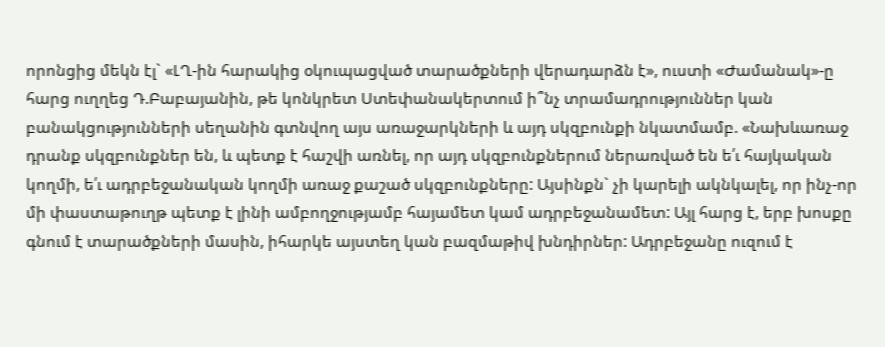որոնցից մեկն էլ` «ԼՂ-ին հարակից օկուպացված տարածքների վերադարձն է», ուստի «Ժամանակ»-ը հարց ուղղեց Դ.Բաբայանին, թե կոնկրետ Ստեփանակերտում ի՞նչ տրամադրություններ կան բանակցությունների սեղանին գտնվող այս առաջարկների և այդ սկզբունքի նկատմամբ. «Նախևառաջ դրանք սկզբունքներ են, և պետք է հաշվի առնել, որ այդ սկզբունքներում ներառված են ե՛ւ հայկական կողմի, ե՛ւ ադրբեջանական կողմի առաջ քաշած սկզբունքները: Այսինքն` չի կարելի ակնկալել, որ ինչ-որ մի փաստաթուղթ պետք է լինի ամբողջությամբ հայամետ կամ ադրբեջանամետ: Այլ հարց է, երբ խոսքը գնում է տարածքների մասին, իհարկե այստեղ կան բազմաթիվ խնդիրներ: Ադրբեջանը ուզում է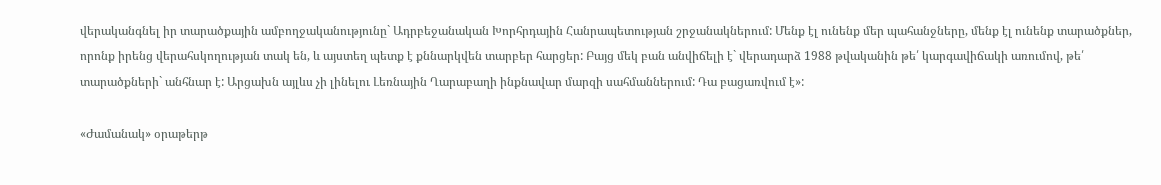վերականգնել իր տարածքային ամբողջականությունը` Ադրբեջանական Խորհրդային Հանրապետության շրջանակներում: Մենք էլ ունենք մեր պահանջները, մենք էլ ունենք տարածքներ, որոնք իրենց վերահսկողության տակ են, և այստեղ պետք է քննարկվեն տարբեր հարցեր: Բայց մեկ բան անվիճելի է` վերադարձ 1988 թվականին թե՛ կարգավիճակի առումով, թե՛ տարածքների` անհնար է: Արցախն այլևս չի լինելու Լեռնային Ղարաբաղի ինքնավար մարզի սահմաններում: Դա բացառվում է»:

«Ժամանակ» օրաթերթ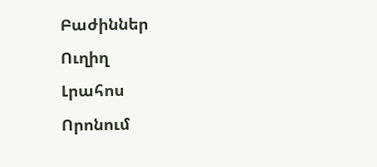Բաժիններ
Ուղիղ
Լրահոս
Որոնում